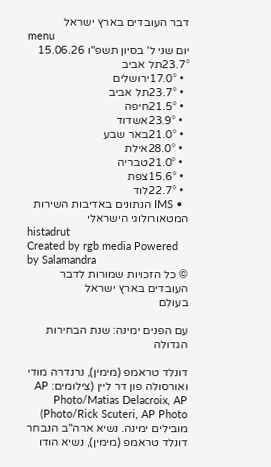דבר העובדים בארץ ישראל
menu
יום שני ל' בסיון תשפ"ו 15.06.26
23.7°תל אביב
  • 17.0°ירושלים
  • 23.7°תל אביב
  • 21.5°חיפה
  • 23.9°אשדוד
  • 21.0°באר שבע
  • 28.0°אילת
  • 21.0°טבריה
  • 15.6°צפת
  • 22.7°לוד
  • IMS הנתונים באדיבות השירות המטאורולוגי הישראלי
histadrut
Created by rgb media Powered by Salamandra
© כל הזכויות שמורות לדבר העובדים בארץ ישראל
בעולם

עם הפנים ימינה: שנת הבחירות הגדולה

דונלד טראמפ (מימין), נרנדרה מודי ואורסולה פון דר ליין (צילומים: AP Photo/Matias Delacroix, AP Photo/Rick Scuteri, AP Photo)
מובילים ימינה. נשיא ארה"ב הנבחר דונלד טראמפ (מימין), נשיא הודו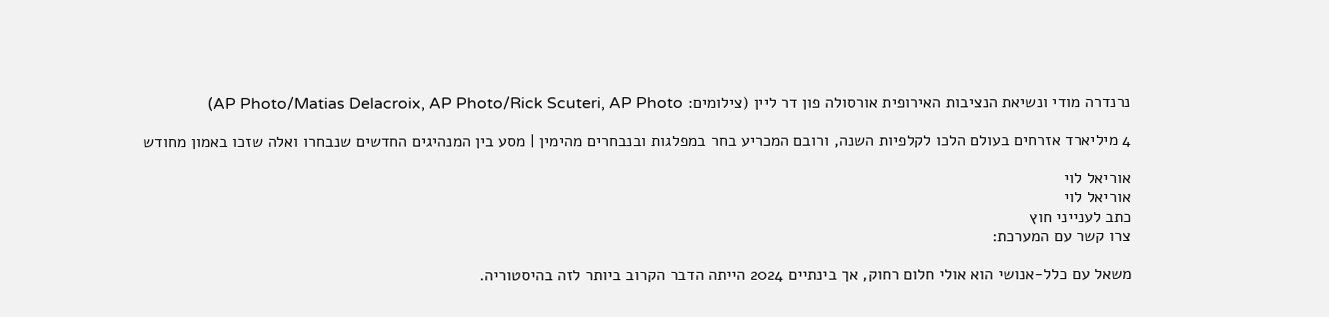נרנדרה מודי ונשיאת הנציבות האירופית אורסולה פון דר ליין (צילומים: AP Photo/Matias Delacroix, AP Photo/Rick Scuteri, AP Photo)

4 מיליארד אזרחים בעולם הלכו לקלפיות השנה, ורובם המכריע בחר במפלגות ובנבחרים מהימין | מסע בין המנהיגים החדשים שנבחרו ואלה שזכו באמון מחודש

אוריאל לוי
אוריאל לוי
כתב לענייני חוץ
צרו קשר עם המערכת:

משאל עם כלל-אנושי הוא אולי חלום רחוק, אך בינתיים 2024 הייתה הדבר הקרוב ביותר לזה בהיסטוריה.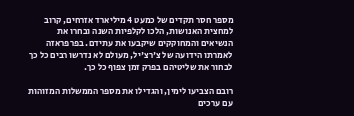מספר חסר תקדים של כמעט 4 מיליארד אזרחים, קרוב למחצית האנושות, הלכו לקלפיות השנה ובחרו את הנשיאים והמחוקקים שיקבעו את עתידם. בפרפראזה לאמרתו הידועה של צ'רצ'יל, מעולם לא נדרשו רבים כל כך לבחור את שליטיהם בפרק זמן צפוף כל כך.

רובם הצביעו לימין, והגדילו את מספר הממשלות המזוהות עם ערכים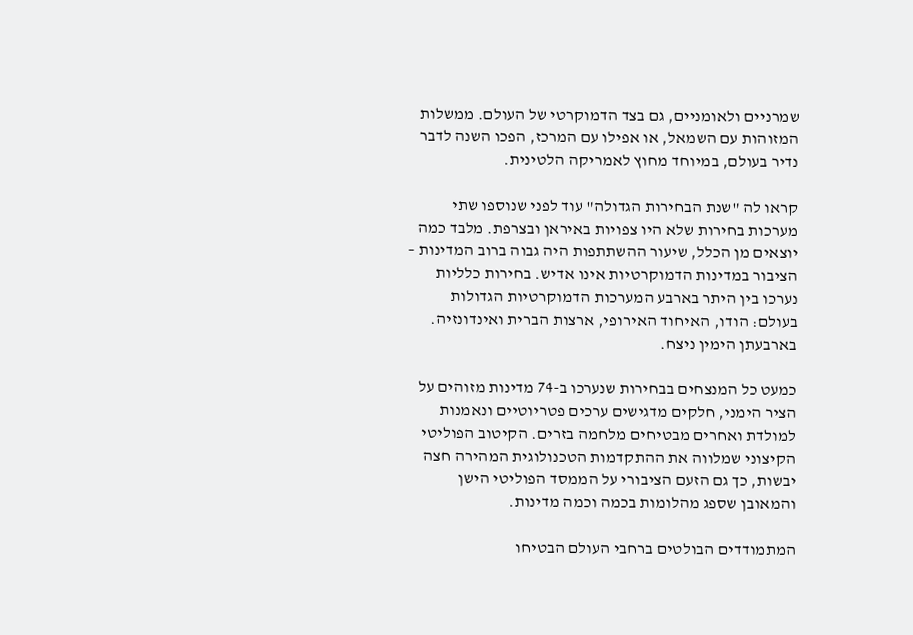שמרניים ולאומניים, גם בצד הדמוקרטי של העולם. ממשלות המזוהות עם השמאל, או אפילו עם המרכז, הפכו השנה לדבר נדיר בעולם, במיוחד מחוץ לאמריקה הלטינית.

קראו לה "שנת הבחירות הגדולה" עוד לפני שנוספו שתי מערכות בחירות שלא היו צפויות באיראן ובצרפת. מלבד כמה יוצאים מן הכלל, שיעור ההשתתפות היה גבוה ברוב המדינות – הציבור במדינות הדמוקרטיות אינו אדיש. בחירות כלליות נערכו בין היתר בארבע המערכות הדמוקרטיות הגדולות בעולם: הודו, האיחוד האירופי, ארצות הברית ואינדונזיה. בארבעתן הימין ניצח.

כמעט כל המנצחים בבחירות שנערכו ב-74 מדינות מזוהים על הציר הימני, חלקים מדגישים ערכים פטריוטיים ונאמנות למולדת ואחרים מבטיחים מלחמה בזרים. הקיטוב הפוליטי הקיצוני שמלווה את ההתקדמות הטכנולוגית המהירה חצה יבשות, כך גם הזעם הציבורי על הממסד הפוליטי הישן והמאובן שספג מהלומות בכמה וכמה מדינות.

המתמודדים הבולטים ברחבי העולם הבטיחו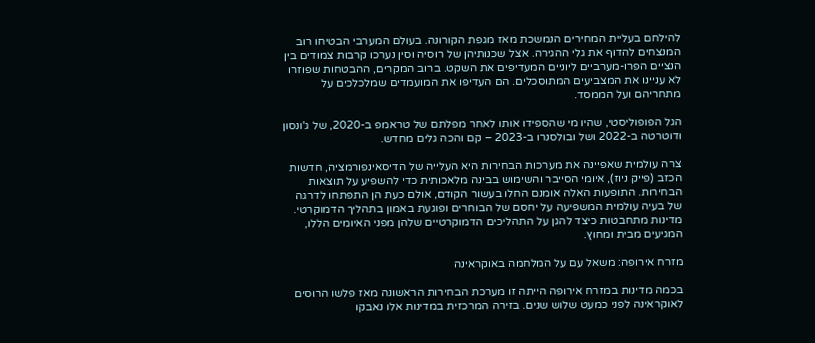להילחם בעליית המחירים הנמשכת מאז מגפת הקורונה. בעולם המערבי הבטיחו רוב המנצחים להדוף את גלי ההגירה. אצל שכנותיהן של רוסיה וסין נערכו קרבות צמודים בין הנציים הפרו-מערביים ליוניים המעדיפים את השקט. ברוב המקרים, ההבטחות שפוזרו לא עניינו את המצביעים המתוסכלים. הם העדיפו את המועמדים שמלכלכים על מתחריהם ועל הממסד.

הגל הפופוליסטי, שהיו מי שהספידו אותו לאחר מפלתם של טראמפ ב-2020, של ג'ונסון ודוטרטה ב-2022 ושל ובולסנרו ב-2023 – קם והכה גלים מחדש.

צרה עולמית שאפיינה את מערכות הבחירות היא העלייה של הדיסאינפורמציה, חדשות הכזב (פייק ניוז), איומי הסייבר והשימוש בבינה מלאכותית כדי להשפיע על תוצאות הבחירות. התופעות האלה אומנם החלו בעשור הקודם, אולם כעת הן התפתחו לדרגה של בעיה עולמית המשפיעה על יחסם של הבוחרים ופוגעת באמון בתהליך הדמוקרטי. מדינות מתחבטות כיצד להגן על התהליכים הדמוקרטיים שלהן מפני האיומים הללו, המגיעים מבית ומחוץ.

מזרח אירופה: משאל עם על המלחמה באוקראינה

בכמה מדינות במזרח אירופה הייתה זו מערכת הבחירות הראשונה מאז פלשו הרוסים לאוקראינה לפני כמעט שלוש שנים. בזירה המרכזית במדינות אלו נאבקו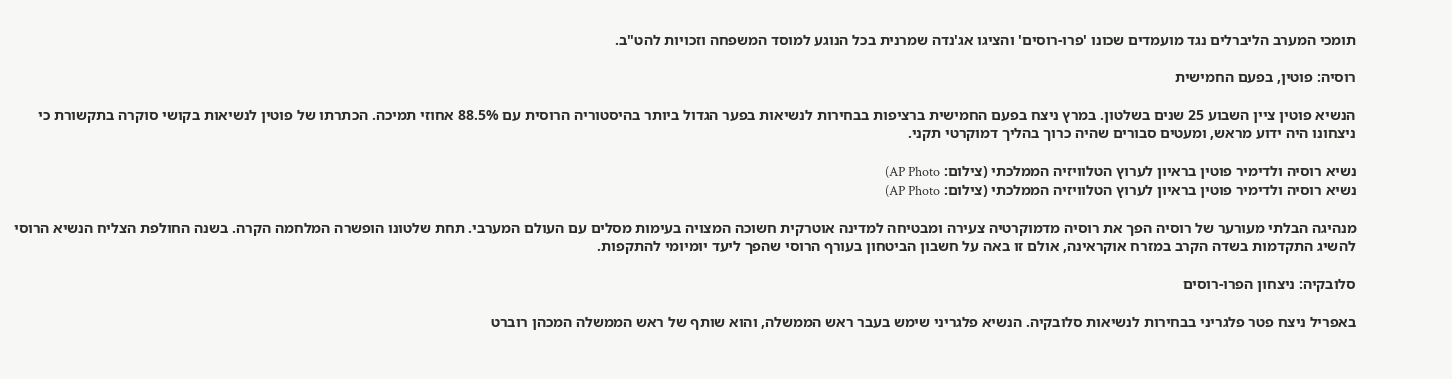תומכי המערב הליברלים נגד מועמדים שכונו 'פרו-רוסים' והציגו אג'נדה שמרנית בכל הנוגע למוסד המשפחה וזכויות להט"ב.

רוסיה: פוטין, בפעם החמישית

הנשיא פוטין ציין השבוע 25 שנים בשלטון. במרץ ניצח בפעם החמישית ברציפות בבחירות לנשיאות בפער הגדול ביותר בהיסטוריה הרוסית עם 88.5% אחוזי תמיכה. הכתרתו של פוטין לנשיאות בקושי סוקרה בתקשורת כי ניצחונו היה ידוע מראש, ומעטים סבורים שהיה כרוך בהליך דמוקרטי תקני.

נשיא רוסיה ולדימיר פוטין בראיון לערוץ הטלוויזיה הממלכתי (צילום: AP Photo)
נשיא רוסיה ולדימיר פוטין בראיון לערוץ הטלוויזיה הממלכתי (צילום: AP Photo)

מנהיגה הבלתי מעורער של רוסיה הפך את רוסיה מדמוקרטיה צעירה ומבטיחה למדינה אוטרקית חשוכה המצויה בעימות מסלים עם העולם המערבי. תחת שלטונו הופשרה המלחמה הקרה. בשנה החולפת הצליח הנשיא הרוסי להשיג התקדמות בשדה הקרב במזרח אוקראינה, אולם זו באה על חשבון הביטחון בעורף הרוסי שהפך ליעד יומיומי להתקפות.

סלובקיה: ניצחון הפרו-רוסים

באפריל ניצח פטר פלגריני בבחירות לנשיאות סלובקיה. הנשיא פלגריני שימש בעבר ראש הממשלה, והוא שותף של ראש הממשלה המכהן רוברט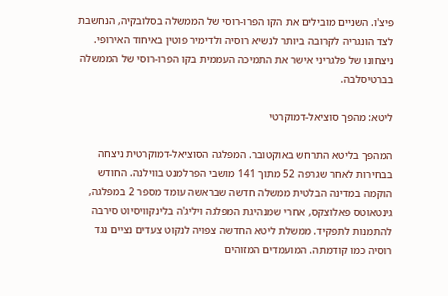פיצ'ו. השניים מובילים את הקו הפרו-רוסי של הממשלה בסלובקיה, הנחשבת לצד הונגריה לקרובה ביותר לנשיא רוסיה ולדימיר פוטין באיחוד האירופי. ניצחונו של פלגריני אישר את התמיכה העממית בקו הפרו-רוסי של הממשלה בברטיסלבה.

ליטא: מהפך סוציאל-דמוקרטי

המהפך בליטא התרחש באוקטובר. המפלגה הסוציאל-דמוקרטית ניצחה בבחירות לאחר שגרפה 52 מתוך 141 מושבי הפרלמנט בווילנה. החודש הוקמה במדינה הבלטית ממשלה חדשה שבראשה עומד מספר 2 במפלגה, גינטאוטס פאלוצקס, אחרי שמנהיגת המפלגה ויליג'ה בלינקוויסיוט סירבה להתמנות לתפקיד. ממשלת ליטא החדשה צפויה לנקוט צעדים נציים נגד רוסיה כמו קודמתה. המועמדים המזוהים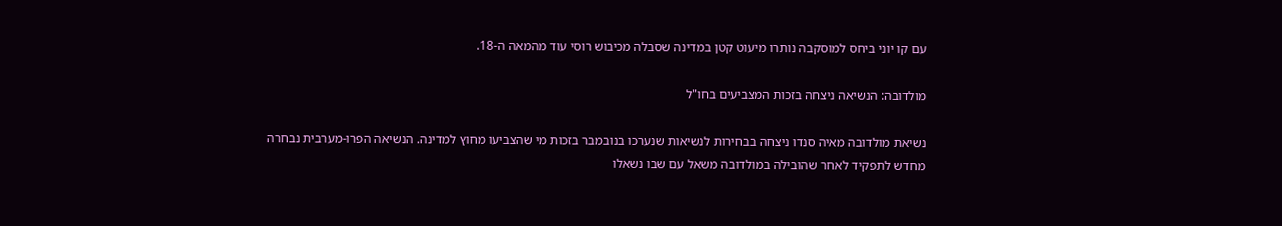עם קו יוני ביחס למוסקבה נותרו מיעוט קטן במדינה שסבלה מכיבוש רוסי עוד מהמאה ה-18.

מולדובה: הנשיאה ניצחה בזכות המצביעים בחו"ל

נשיאת מולדובה מאיה סנדו ניצחה בבחירות לנשיאות שנערכו בנובמבר בזכות מי שהצביעו מחוץ למדינה. הנשיאה הפרו-מערבית נבחרה מחדש לתפקיד לאחר שהובילה במולדובה משאל עם שבו נשאלו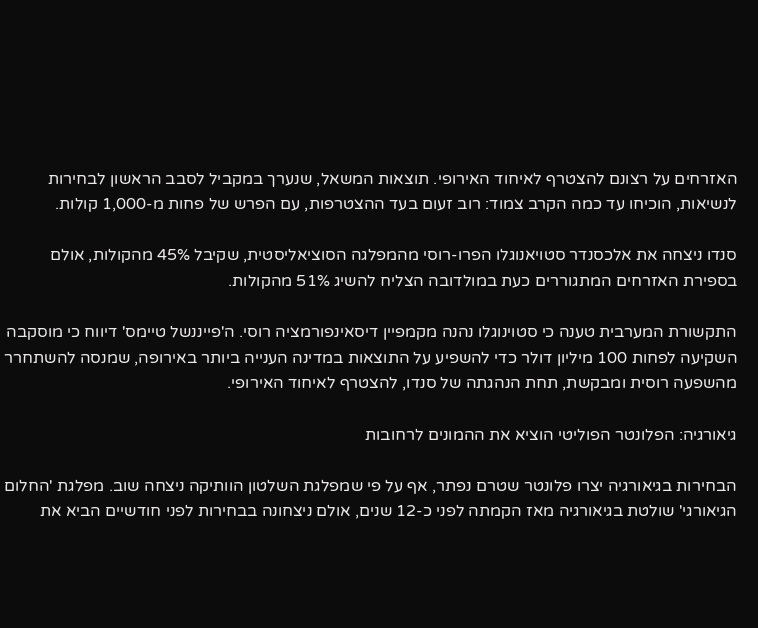האזרחים על רצונם להצטרף לאיחוד האירופי. תוצאות המשאל, שנערך במקביל לסבב הראשון לבחירות לנשיאות, הוכיחו עד כמה הקרב צמוד: רוב זעום בעד ההצטרפות, עם הפרש של פחות מ-1,000 קולות.

סנדו ניצחה את אלכסנדר סטויאנוגלו הפרו-רוסי מהמפלגה הסוציאליסטית, שקיבל 45% מהקולות, אולם בספירת האזרחים המתגוררים כעת במולדובה הצליח להשיג 51% מהקולות.

התקשורת המערבית טענה כי סטוינוגלו נהנה מקמפיין דיסאינפורמציה רוסי. ה'פייננשל טיימס' דיווח כי מוסקבה השקיעה לפחות 100 מיליון דולר כדי להשפיע על התוצאות במדינה הענייה ביותר באירופה, שמנסה להשתחרר מהשפעה רוסית ומבקשת, תחת הנהגתה של סנדו, להצטרף לאיחוד האירופי.

גיאורגיה: הפלונטר הפוליטי הוציא את ההמונים לרחובות

הבחירות בגיאורגיה יצרו פלונטר שטרם נפתר, אף על פי שמפלגת השלטון הוותיקה ניצחה שוב. מפלגת 'החלום הגיאורגי' שולטת בגיאורגיה מאז הקמתה לפני כ-12 שנים, אולם ניצחונה בבחירות לפני חודשיים הביא את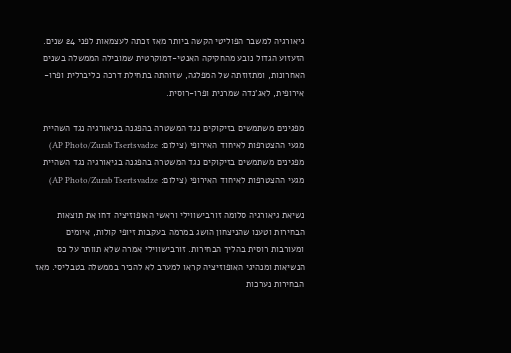גיאורגיה למשבר הפוליטי הקשה ביותר מאז זכתה לעצמאות לפני 24 שנים. הזעזוע הגדול נובע מהחקיקה האנטי-דמוקרטית שמובילה הממשלה בשנים האחרונות, ומתזוזתה של המפלגה, שזוהתה בתחילת דרכה כליברלית ופרו-אירופית, לאג'נדה שמרנית ופרו-רוסית.

מפגינים משתמשים בזיקוקים נגד המשטרה בהפגנה בגיאורגיה נגד השהיית מגעי ההצטרפות לאיחוד האירופי (צילום: AP Photo/Zurab Tsertsvadze)
מפגינים משתמשים בזיקוקים נגד המשטרה בהפגנה בגיאורגיה נגד השהיית מגעי ההצטרפות לאיחוד האירופי (צילום: AP Photo/Zurab Tsertsvadze)

נשיאת גיאורגיה סלומה זורבישווילי וראשי האופוזיציה דחו את תוצאות הבחירות וטענו שהניצחון הושג במרמה בעקבות זיופי קולות, איומים ומעורבות רוסית בהליך הבחירות. זורבישווילי אמרה שלא תוותר על כס הנשיאות ומנהיגי האופוזיציה קראו למערב לא להכיר בממשלה בטבליסי. מאז הבחירות נערכות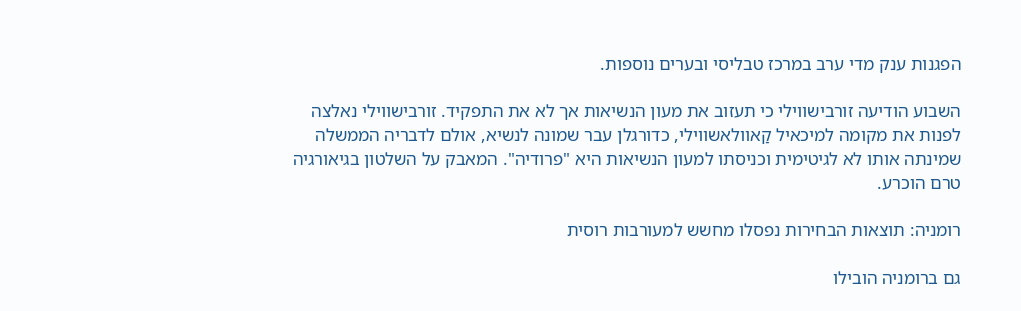הפגנות ענק מדי ערב במרכז טבליסי ובערים נוספות.

השבוע הודיעה זורבישווילי כי תעזוב את מעון הנשיאות אך לא את התפקיד. זורבישווילי נאלצה לפנות את מקומה למיכאיל קַאוולאשווילי, כדורגלן עבר שמונה לנשיא, אולם לדבריה הממשלה שמינתה אותו לא לגיטימית וכניסתו למעון הנשיאות היא "פרודיה". המאבק על השלטון בגיאורגיה טרם הוכרע.

רומניה: תוצאות הבחירות נפסלו מחשש למעורבות רוסית

גם ברומניה הובילו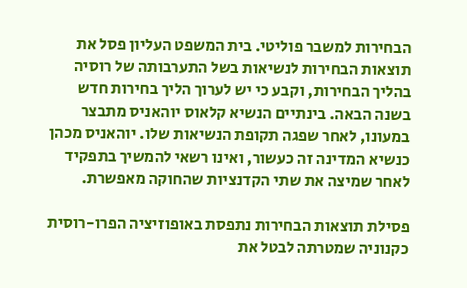הבחירות למשבר פוליטי. בית המשפט העליון פסל את תוצאות הבחירות לנשיאות בשל התערבותה של רוסיה בהליך הבחירות, וקבע כי יש לערוך הליך בחירות חדש בשנה הבאה. בינתיים הנשיא קלאוס יוהאניס מתבצר במעונו, לאחר שפגה תקופת הנשיאות שלו. יוהאניס מכהן כנשיא המדינה זה כעשור, ואינו רשאי להמשיך בתפקיד לאחר שמיצה את שתי הקדנציות שהחוקה מאפשרת.

פסילת תוצאות הבחירות נתפסת באופוזיציה הפרו-רוסית כקנוניה שמטרתה לבטל את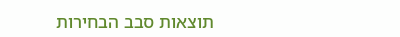תוצאות סבב הבחירות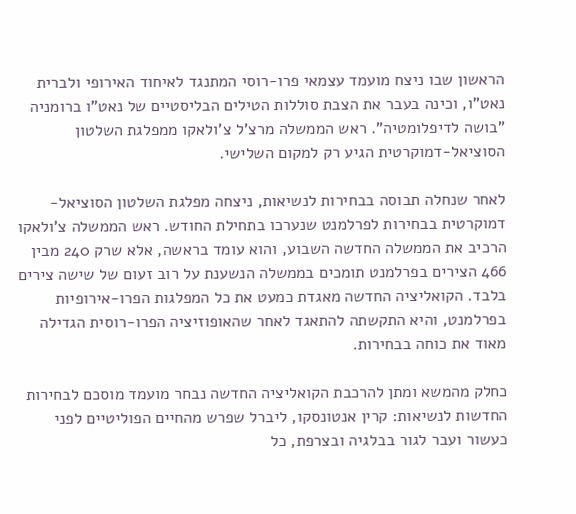הראשון שבו ניצח מועמד עצמאי פרו-רוסי המתנגד לאיחוד האירופי ולברית נאט"ו, וכינה בעבר את הצבת סוללות הטילים הבליסטיים של נאט"ו ברומניה "בושה לדיפלומטיה". ראש הממשלה מרצ'ל צ'ולאקו ממפלגת השלטון הסוציאל-דמוקרטית הגיע רק למקום השלישי.

לאחר שנחלה תבוסה בבחירות לנשיאות, ניצחה מפלגת השלטון הסוציאל-דמוקרטית בבחירות לפרלמנט שנערכו בתחילת החודש. ראש הממשלה צ'ולאקו הרכיב את הממשלה החדשה השבוע, והוא עומד בראשה, אלא שרק 240 מבין 466 הצירים בפרלמנט תומכים בממשלה הנשענת על רוב זעום של שישה צירים בלבד. הקואליציה החדשה מאגדת כמעט את כל המפלגות הפרו-אירופיות בפרלמנט, והיא התקשתה להתאגד לאחר שהאופוזיציה הפרו-רוסית הגדילה מאוד את כוחה בבחירות.

כחלק מהמשא ומתן להרכבת הקואליציה החדשה נבחר מועמד מוסכם לבחירות החדשות לנשיאות: קרין אנטונסקו, ליברל שפרש מהחיים הפוליטיים לפני כעשור ועבר לגור בבלגיה ובצרפת, כל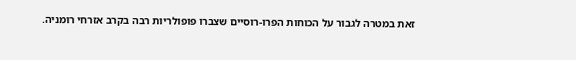זאת במטרה לגבור על הכוחות הפרו-רוסיים שצברו פופולריות רבה בקרב אזרחי רומניה.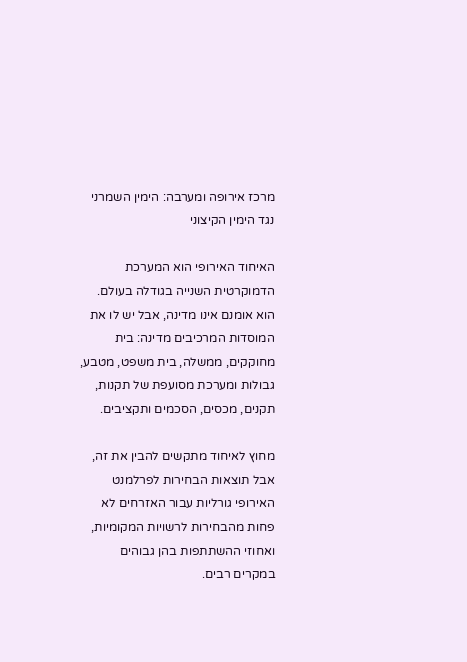מרכז אירופה ומערבה: הימין השמרני נגד הימין הקיצוני

האיחוד האירופי הוא המערכת הדמוקרטית השנייה בגודלה בעולם. הוא אומנם אינו מדינה, אבל יש לו את המוסדות המרכיבים מדינה: בית מחוקקים, ממשלה, בית משפט, מטבע, גבולות ומערכת מסועפת של תקנות, תקנים, מכסים, הסכמים ותקציבים.

מחוץ לאיחוד מתקשים להבין את זה, אבל תוצאות הבחירות לפרלמנט האירופי גורליות עבור האזרחים לא פחות מהבחירות לרשויות המקומיות, ואחוזי ההשתתפות בהן גבוהים במקרים רבים.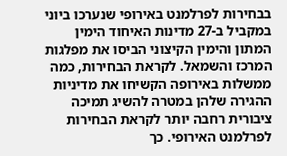בבחירות לפרלמנט באירופי שנערכו ביוני במקביל ב-27 מדינות האיחוד הימין המתון והימין הקיצוני הביסו את מפלגות המרכז והשמאל. לקראת הבחירות, כמה ממשלות באירופה הקשיחו את מדיניות ההגירה שלהן במטרה להשיג תמיכה ציבורית רחבה יותר לקראת הבחירות לפרלמנט האירופי. כך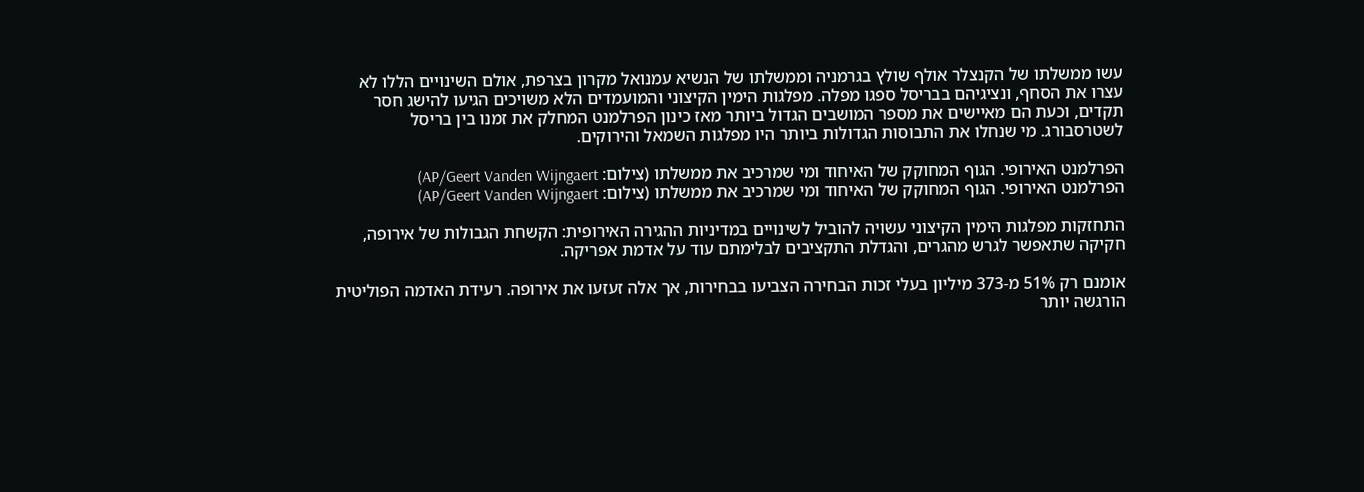עשו ממשלתו של הקנצלר אולף שולץ בגרמניה וממשלתו של הנשיא עמנואל מקרון בצרפת, אולם השינויים הללו לא עצרו את הסחף, ונציגיהם בבריסל ספגו מפלה. מפלגות הימין הקיצוני והמועמדים הלא משויכים הגיעו להישג חסר תקדים, וכעת הם מאיישים את מספר המושבים הגדול ביותר מאז כינון הפרלמנט המחלק את זמנו בין בריסל לשטרסבורג. מי שנחלו את התבוסות הגדולות ביותר היו מפלגות השמאל והירוקים.

הפרלמנט האירופי. הגוף המחוקק של האיחוד ומי שמרכיב את ממשלתו (צילום: AP/Geert Vanden Wijngaert)
הפרלמנט האירופי. הגוף המחוקק של האיחוד ומי שמרכיב את ממשלתו (צילום: AP/Geert Vanden Wijngaert)

התחזקות מפלגות הימין הקיצוני עשויה להוביל לשינויים במדיניות ההגירה האירופית: הקשחת הגבולות של אירופה, חקיקה שתאפשר לגרש מהגרים, והגדלת התקציבים לבלימתם עוד על אדמת אפריקה.

אומנם רק 51% מ-373 מיליון בעלי זכות הבחירה הצביעו בבחירות, אך אלה זעזעו את אירופה. רעידת האדמה הפוליטית הורגשה יותר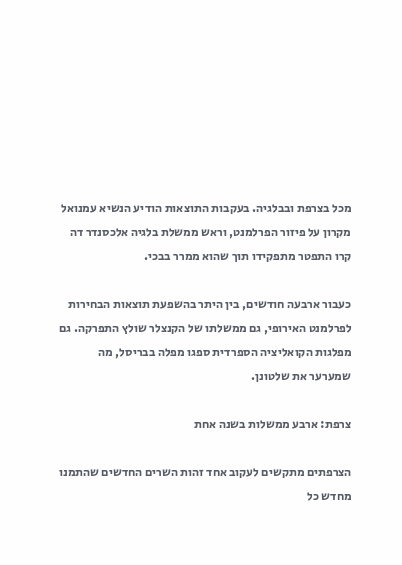מכל בצרפת ובבלגיה. בעקבות התוצאות הודיע הנשיא עמנואל מקרון על פיזור הפרלמנט, וראש ממשלת בלגיה אלכסנדר דה קרו התפטר מתפקידו תוך שהוא ממרר בבכי.

כעבור ארבעה חודשים, בין היתר בהשפעת תוצאות הבחירות לפרלמנט האירופי, גם ממשלתו של הקנצלר שולץ התפרקה. גם מפלגות הקואליציה הספרדית ספגו מפלה בבריסל, מה שמערער את שלטונן.

צרפת: ארבע ממשלות בשנה אחת

הצרפתים מתקשים לעקוב אחד זהות השרים החדשים שהתמנו מחדש כל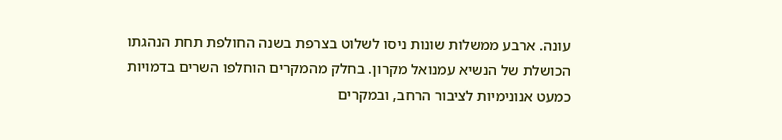עונה. ארבע ממשלות שונות ניסו לשלוט בצרפת בשנה החולפת תחת הנהגתו הכושלת של הנשיא עמנואל מקרון. בחלק מהמקרים הוחלפו השרים בדמויות כמעט אנונימיות לציבור הרחב, ובמקרים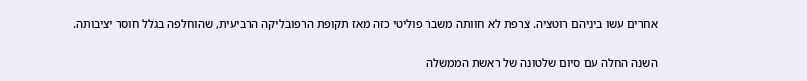אחרים עשו ביניהם רוטציה. צרפת לא חוותה משבר פוליטי כזה מאז תקופת הרפובליקה הרביעית, שהוחלפה בגלל חוסר יציבותה.

השנה החלה עם סיום שלטונה של ראשת הממשלה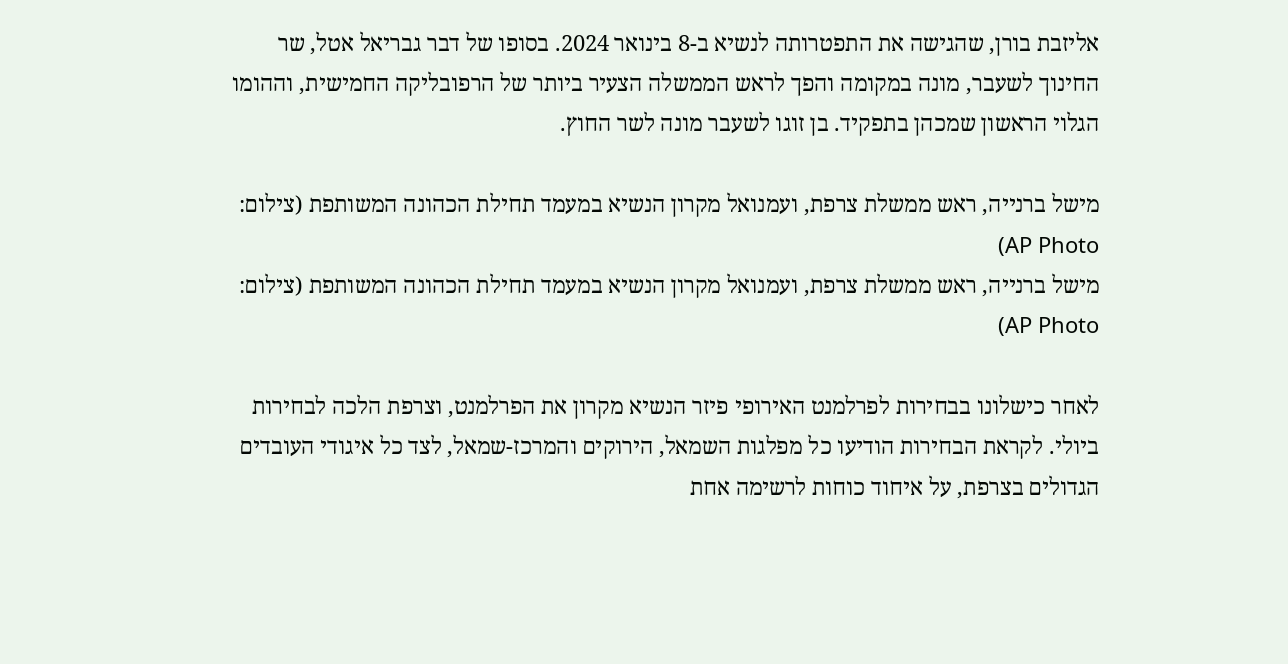אליזבת בורן, שהגישה את התפטרותה לנשיא ב-8 בינואר 2024. בסופו של דבר גבריאל אטל, שר החינוך לשעבר, מונה במקומה והפך לראש הממשלה הצעיר ביותר של הרפובליקה החמישית, וההומו הגלוי הראשון שמכהן בתפקיד. בן זוגו לשעבר מונה לשר החוץ.

מישל ברנייה, ראש ממשלת צרפת, ועמנואל מקרון הנשיא במעמד תחילת הכהונה המשותפת (צילום: AP Photo)
מישל ברנייה, ראש ממשלת צרפת, ועמנואל מקרון הנשיא במעמד תחילת הכהונה המשותפת (צילום: AP Photo)

לאחר כישלונו בבחירות לפרלמנט האירופי פיזר הנשיא מקרון את הפרלמנט, וצרפת הלכה לבחירות ביולי. לקראת הבחירות הודיעו כל מפלגות השמאל, הירוקים והמרכז-שמאל, לצד כל איגודי העובדים הגדולים בצרפת, על איחוד כוחות לרשימה אחת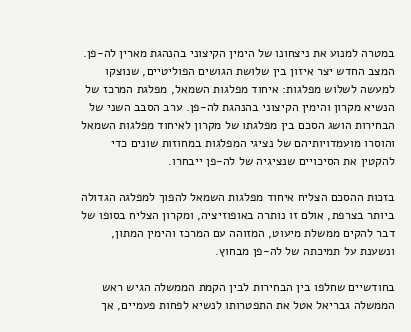במטרה למנוע את ניצחונו של הימין הקיצוני בהנהגת מארין לה-פן. המצב החדש יצר איזון בין שלושת הגושים הפוליטיים, שנוצקו למעשה לשלוש מפלגות: איחוד מפלגות השמאל, מפלגת המרכז של הנשיא מקרון והימין הקיצוני בהנהגת לה-פן. ערב הסבב השני של הבחירות הושג הסכם בין מפלגתו של מקרון לאיחוד מפלגות השמאל והוסרו מועמדויותיהם של נציגי המפלגות במחוזות שונים כדי להקטין את הסיכויים שנציגיה של לה-פן ייבחרו.

בזכות ההסכם הצליח איחוד מפלגות השמאל להפוך למפלגה הגדולה ביותר בצרפת, אולם זו נותרה באופוזיציה, ומקרון הצליח בסופו של דבר להקים ממשלת מיעוט, המזוהה עם המרכז והימין המתון, ונשענת על תמיכתה של לה-פן מבחוץ.

בחודשיים שחלפו בין הבחירות לבין הקמת הממשלה הגיש ראש הממשלה גבריאל אטל את התפטרותו לנשיא לפחות פעמיים, אך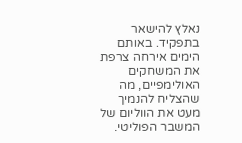נאלץ להישאר בתפקיד. באותם הימים אירחה צרפת את המשחקים האולימפיים, מה שהצליח להנמיך מעט את הווליום של המשבר הפוליטי.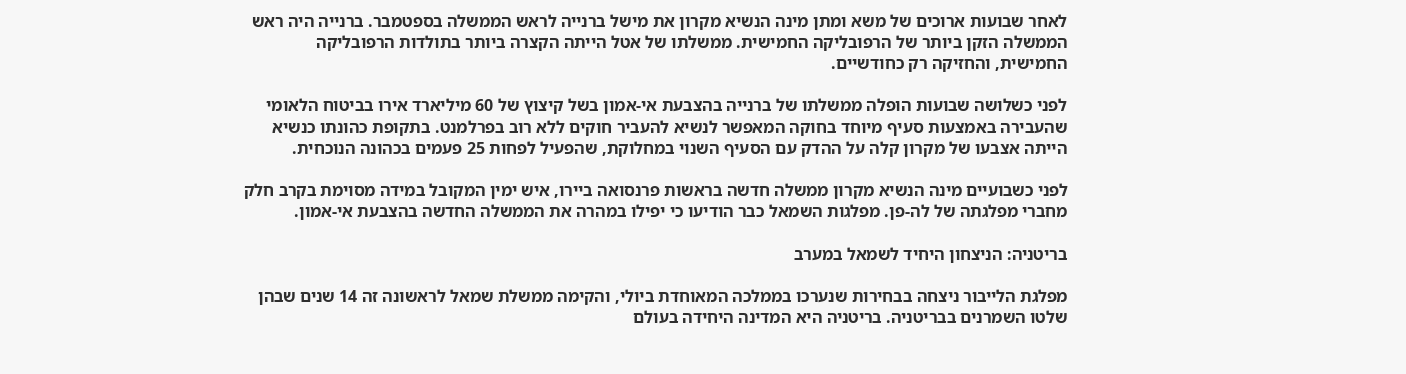לאחר שבועות ארוכים של משא ומתן מינה הנשיא מקרון את מישל ברנייה לראש הממשלה בספטמבר. ברנייה היה ראש הממשלה הזקן ביותר של הרפובליקה החמישית. ממשלתו של אטל הייתה הקצרה ביותר בתולדות הרפובליקה החמישית, והחזיקה רק כחודשיים.

לפני כשלושה שבועות הופלה ממשלתו של ברנייה בהצבעת אי-אמון בשל קיצוץ של 60 מיליארד אירו בביטוח הלאומי שהעבירה באמצעות סעיף מיוחד בחוקה המאפשר לנשיא להעביר חוקים ללא רוב בפרלמנט. בתקופת כהונתו כנשיא הייתה אצבעו של מקרון קלה על ההדק עם הסעיף השנוי במחלוקת, שהפעיל לפחות 25 פעמים בכהונה הנוכחית.

לפני כשבועיים מינה הנשיא מקרון ממשלה חדשה בראשות פרנסואה ביירו, איש ימין המקובל במידה מסוימת בקרב חלק מחברי מפלגתה של לה-פן. מפלגות השמאל כבר הודיעו כי יפילו במהרה את הממשלה החדשה בהצבעת אי-אמון.

בריטניה: הניצחון היחיד לשמאל במערב

מפלגת הלייבור ניצחה בבחירות שנערכו בממלכה המאוחדת ביולי, והקימה ממשלת שמאל לראשונה זה 14 שנים שבהן שלטו השמרנים בבריטניה. בריטניה היא המדינה היחידה בעולם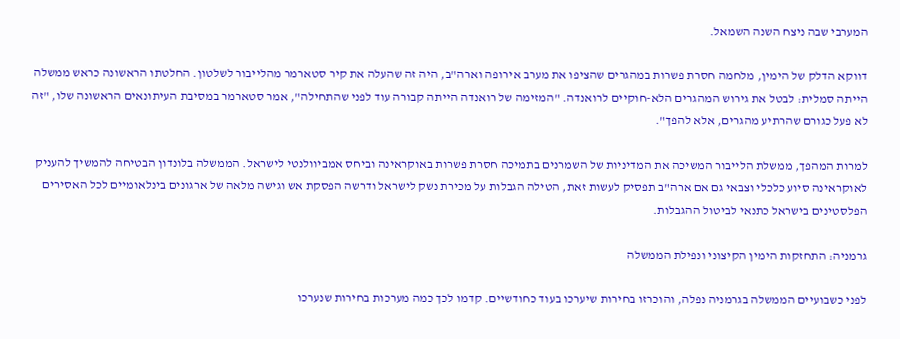המערבי שבה ניצח השנה השמאל.

דווקא הדלק של הימין, מלחמה חסרת פשרות במהגרים שהציפו את מערב אירופה וארה"ב, היה זה שהעלה את קיר סטארמר מהלייבור לשלטון. החלטתו הראשונה כראש ממשלה הייתה סמלית: לבטל את גירוש המהגרים הלא-חוקיים לרואנדה. "המזימה של רואנדה הייתה קבורה עוד לפני שהתחילה", אמר סטארמר במסיבת העיתונאים הראשונה שלו, "זה לא פעל כגורם שהרתיע מהגרים, אלא להפך".

למרות המהפך, ממשלת הלייבור המשיכה את המדיניות של השמרנים בתמיכה חסרת פשרות באוקראינה וביחס אמביוולנטי לישראל. הממשלה בלונדון הבטיחה להמשיך להעניק לאוקראינה סיוע כלכלי וצבאי גם אם ארה"ב תפסיק לעשות זאת, הטילה הגבלות על מכירת נשק לישראל ודרשה הפסקת אש וגישה מלאה של ארגונים בינלאומיים לכל האסירים הפלסטינים בישראל כתנאי לביטול ההגבלות.

גרמניה: התחזקות הימין הקיצוני ונפילת הממשלה

לפני כשבועיים הממשלה בגרמניה נפלה, והוכרזו בחירות שיערכו בעוד כחודשיים. קדמו לכך כמה מערכות בחירות שנערכו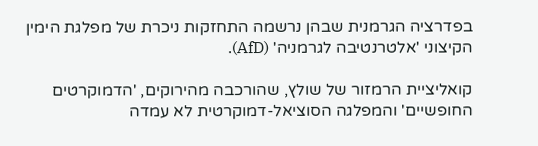בפדרציה הגרמנית שבהן נרשמה התחזקות ניכרת של מפלגת הימין הקיצוני 'אלטרנטיבה לגרמניה' (AfD).

קואליציית הרמזור של שולץ, שהורכבה מהירוקים, 'הדמוקרטים החופשיים' והמפלגה הסוציאל-דמוקרטית לא עמדה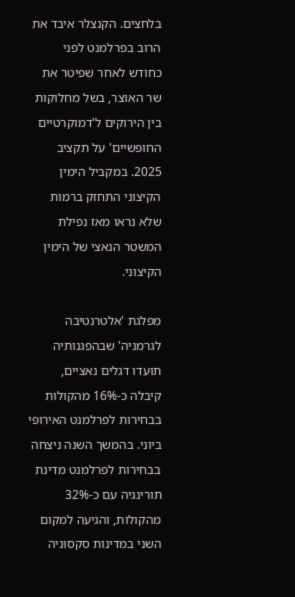בלחצים. הקנצלר איבד את הרוב בפרלמנט לפני כחודש לאחר שפיטר את שר האוצר, בשל מחלוקות בין הירוקים ל'דמוקרטיים החופשיים' על תקציב 2025. במקביל הימין הקיצוני התחזק ברמות שלא נראו מאז נפילת המשטר הנאצי של הימין הקיצוני.

מפלגת 'אלטרנטיבה לגרמניה' שבהפגנותיה תועדו דגלים נאציים, קיבלה כ-16% מהקולות בבחירות לפרלמנט האירופי ביוני. בהמשך השנה ניצחה בבחירות לפרלמנט מדינת תורינגיה עם כ-32% מהקולות, והגיעה למקום השני במדינות סקסוניה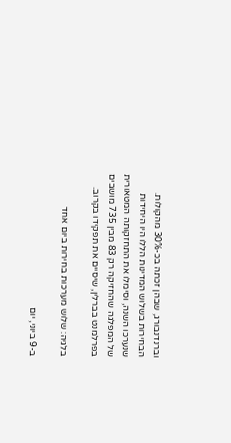וברנדנבורג, שבהן זכתה בכ-30% מהקולות. הבחירות בשלוש המדינות הללו היו היחידות שנערכו השנה, וסימלו את התחזקותה המטאורית של המפלגה שהחזיקה רק 83 מבין 735 מושבים בפרלמנט בברלין, שיסיים את תפקידו בקרוב.

בלגיה: שלוש מערכות בחירות ביום אחד

ב-9 ביוני, יום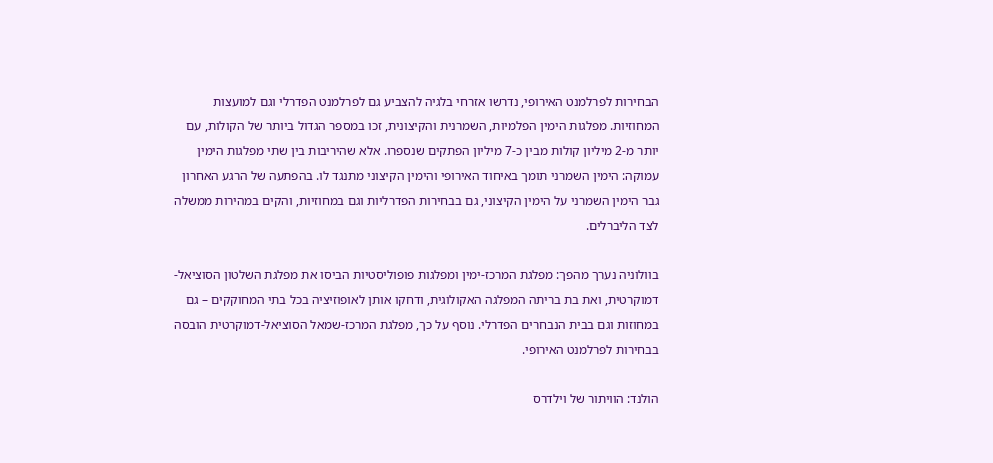הבחירות לפרלמנט האירופי, נדרשו אזרחי בלגיה להצביע גם לפרלמנט הפדרלי וגם למועצות המחוזיות. מפלגות הימין הפלמיות, השמרנית והקיצונית, זכו במספר הגדול ביותר של הקולות, עם יותר מ-2 מיליון קולות מבין כ-7 מיליון הפתקים שנספרו. אלא שהיריבות בין שתי מפלגות הימין עמוקה: הימין השמרני תומך באיחוד האירופי והימין הקיצוני מתנגד לו. בהפתעה של הרגע האחרון גבר הימין השמרני על הימין הקיצוני, גם בבחירות הפדרליות וגם במחוזיות, והקים במהירות ממשלה לצד הליברלים.

בוולוניה נערך מהפך: מפלגת המרכז-ימין ומפלגות פופוליסטיות הביסו את מפלגת השלטון הסוציאל-דמוקרטית, ואת בת בריתה המפלגה האקולוגית, ודחקו אותן לאופוזיציה בכל בתי המחוקקים – גם במחוזות וגם בבית הנבחרים הפדרלי. נוסף על כך, מפלגת המרכז-שמאל הסוציאל-דמוקרטית הובסה בבחירות לפרלמנט האירופי.

הולנד: הוויתור של וילדרס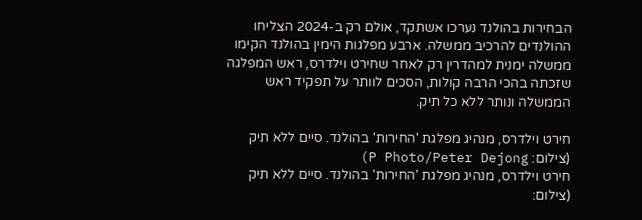הבחירות בהולנד נערכו אשתקד, אולם רק ב-2024 הצליחו ההולנדים להרכיב ממשלה. ארבע מפלגות הימין בהולנד הקימו ממשלה ימנית למהדרין רק לאחר שחירט וילדרס, ראש המפלגה שזכתה בהכי הרבה קולות, הסכים לוותר על תפקיד ראש הממשלה ונותר ללא כל תיק.

חירט וילדרס, מנהיג מפלגת 'החירות' בהולנד. סיים ללא תיק (צילום: P Photo/Peter Dejong)
חירט וילדרס, מנהיג מפלגת 'החירות' בהולנד. סיים ללא תיק (צילום: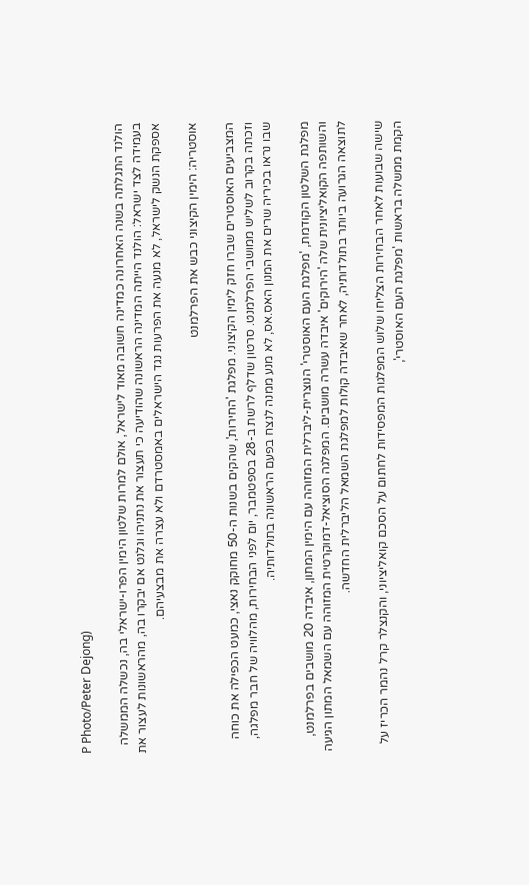P Photo/Peter Dejong)

הולנד התגלתה בשנה האחרונה כמדינה חשובה מאוד לישראל, אולם למרות שלטון הימין הפרו-ישראלי בה, נכשלה הממשלה בעמידה לצד ישראל: הולנד הייתה המדינה הראשונה שהודיעה כי תעצור את נתניהו וגלנט אם יבקרו בה, מהראשונות לעצור את אספקת הנשק לישראל, לא מנעה את הפרעות נגד הישראלים באמסטרדם ולא עצרה את מבצעיהם.

אוסטריה: הימין הקיצוני כבש את הפרלמנט

המצביעים האוסטרים שברו חזק לימין הקיצוני. מפלגת 'החירות', שהקים בשנות ה-50 מחוקק נאצי, כמעט הכפילה את כוחה וזכתה בקרוב לשליש ממושבי הפרלמנט. סרטון שדלף לרשת ב-28 בספטמבר, יום לפני הבחירות, מהלוויה של חבר מפלגה, שבו נראו בכיריה שרים את המנון האס.אס, לא מנע ממנה לנצח בפעם הראשונה בתולדותיה.

מפלגת השלטון הקודמת, 'מפלגת העם האוסטרי' הנוצרית-ליברלית המזוהה עם הימין המתון, איבדה 20 מושבים בפרלמנט, והשותפה הקואליציונית שלה 'הירוקים' איבדה עשרה מושבים. המפלגה הסוציאל-דמוקרטית המזוהה עם השמאל המתון הגיעה לתוצאה הגרועה ביותר בתולדותיה, לאחר שאיבדה קולות למפלגת השמאל הליברלית החדשה.

שישה שבועות לאחר הבחירות הצליחו שלוש המפלגות המפסידות לחתום על הסכם קואליציוני, והקנצלר קרל נהמר הכריז על הקמת ממשלה בראשות 'מפלגת העם האוסטרי',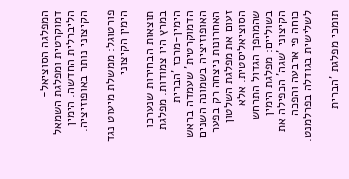המפלגה הסוציאל-דמוקרטית ומפלגת השמאל הליברלית החדשה. הימין הקיצוני נותר באופוזיציה.

פורטוגל: ממשלת מיעוט נגד הימין הקיצוני

תוצאות הבחירות שנערכו במרץ היו צמודות. מפלגת הימין-מרכז 'הברית הדמוקרטית' שעמדה בראש האופוזיציה בשמונה השנים האחרונות ניצחה רק בפער זעום את מפלגת השלטון הסוציאליסטית. אלא שהמהפך הגדול התרחש בשוליים: מפלגת הימין הקיצוני 'שגה' הכפילה את כוחה פי ארבעה והפכה לשלישית בגודלה בפרלמנט.

תומכי מפלגת 'הברית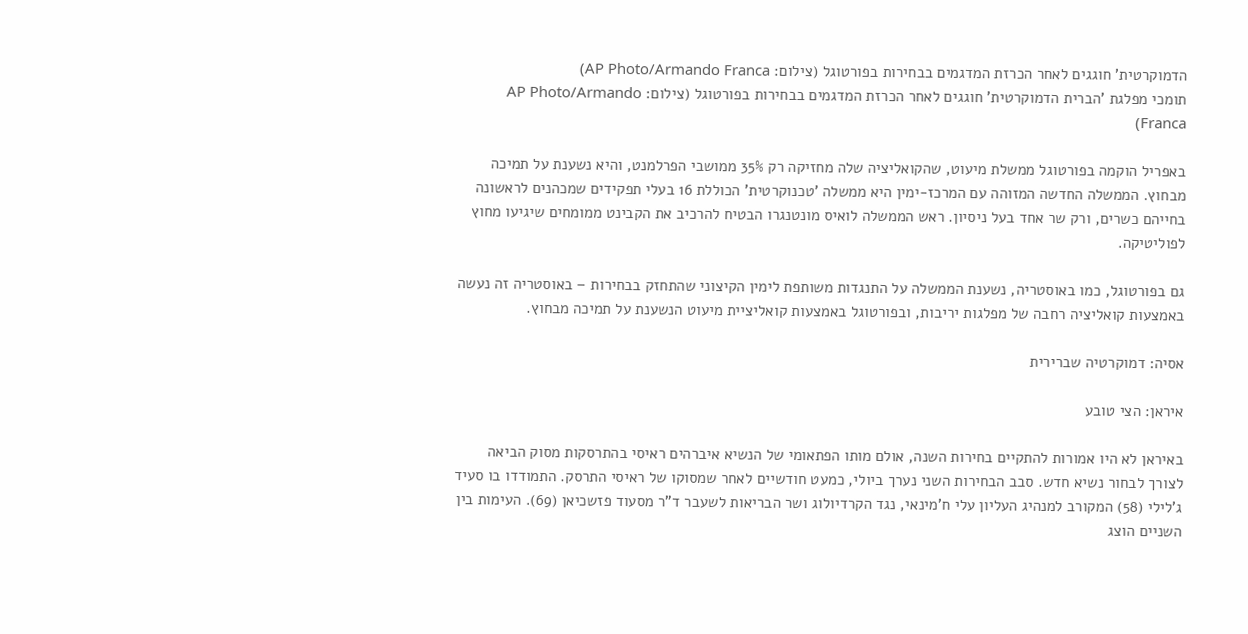הדמוקרטית' חוגגים לאחר הכרזת המדגמים בבחירות בפורטוגל (צילום: AP Photo/Armando Franca)
תומכי מפלגת 'הברית הדמוקרטית' חוגגים לאחר הכרזת המדגמים בבחירות בפורטוגל (צילום: AP Photo/Armando Franca)

באפריל הוקמה בפורטוגל ממשלת מיעוט, שהקואליציה שלה מחזיקה רק 35% ממושבי הפרלמנט, והיא נשענת על תמיכה מבחוץ. הממשלה החדשה המזוהה עם המרכז-ימין היא ממשלה 'טכנוקרטית' הכוללת 16 בעלי תפקידים שמכהנים לראשונה בחייהם כשרים, ורק שר אחד בעל ניסיון. ראש הממשלה לואיס מונטנגרו הבטיח להרכיב את הקבינט ממומחים שיגיעו מחוץ לפוליטיקה.

גם בפורטוגל, כמו באוסטריה, נשענת הממשלה על התנגדות משותפת לימין הקיצוני שהתחזק בבחירות – באוסטריה זה נעשה באמצעות קואליציה רחבה של מפלגות יריבות, ובפורטוגל באמצעות קואליציית מיעוט הנשענת על תמיכה מבחוץ.

אסיה: דמוקרטיה שברירית

איראן: הצי טובע

באיראן לא היו אמורות להתקיים בחירות השנה, אולם מותו הפתאומי של הנשיא איברהים ראיסי בהתרסקות מסוק הביאה לצורך לבחור נשיא חדש. סבב הבחירות השני נערך ביולי, כמעט חודשיים לאחר שמסוקו של ראיסי התרסק. התמודדו בו סעיד ג'לילי (58) המקורב למנהיג העליון עלי ח'מינאי, נגד הקרדיולוג ושר הבריאות לשעבר ד"ר מסעוד פזשכיאן (69). העימות בין השניים הוצג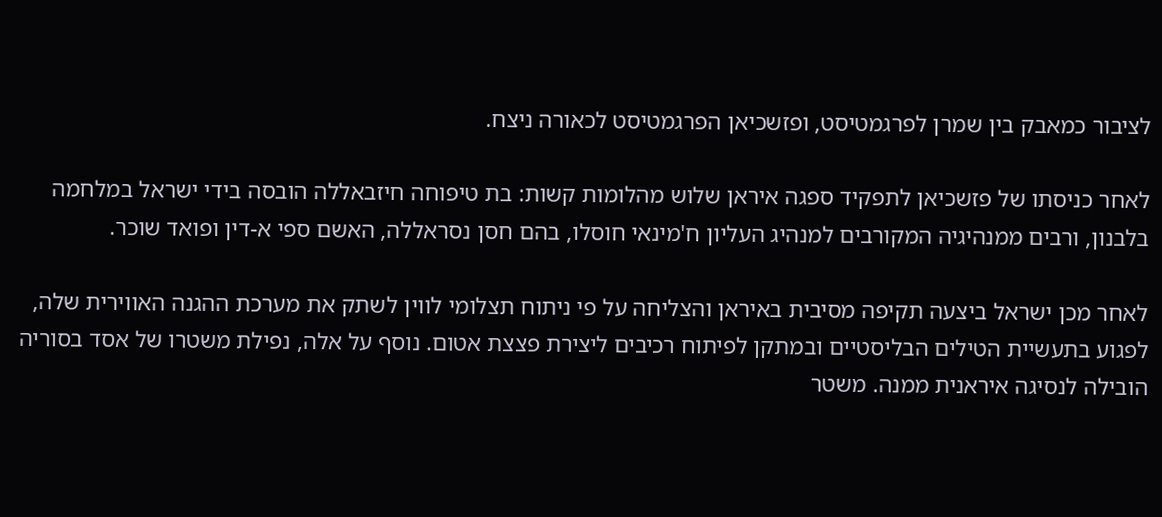לציבור כמאבק בין שמרן לפרגמטיסט, ופזשכיאן הפרגמטיסט לכאורה ניצח.

לאחר כניסתו של פזשכיאן לתפקיד ספגה איראן שלוש מהלומות קשות: בת טיפוחה חיזבאללה הובסה בידי ישראל במלחמה בלבנון, ורבים ממנהיגיה המקורבים למנהיג העליון ח'מינאי חוסלו, בהם חסן נסראללה, האשם ספי א-דין ופואד שוכר.

לאחר מכן ישראל ביצעה תקיפה מסיבית באיראן והצליחה על פי ניתוח תצלומי לווין לשתק את מערכת ההגנה האווירית שלה, לפגוע בתעשיית הטילים הבליסטיים ובמתקן לפיתוח רכיבים ליצירת פצצת אטום. נוסף על אלה, נפילת משטרו של אסד בסוריה הובילה לנסיגה איראנית ממנה. משטר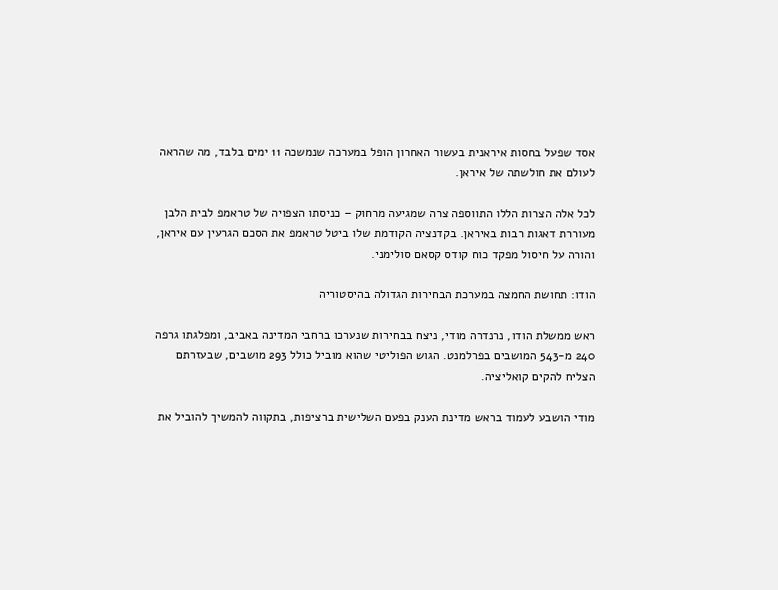אסד שפעל בחסות איראנית בעשור האחרון הופל במערכה שנמשכה 11 ימים בלבד, מה שהראה לעולם את חולשתה של איראן.

לכל אלה הצרות הללו התווספה צרה שמגיעה מרחוק – כניסתו הצפויה של טראמפ לבית הלבן מעוררת דאגות רבות באיראן. בקדנציה הקודמת שלו ביטל טראמפ את הסכם הגרעין עם איראן, והורה על חיסול מפקד כוח קודס קסאם סולימני.

הודו: תחושת החמצה במערכת הבחירות הגדולה בהיסטוריה

ראש ממשלת הודו, נרנדרה מודי, ניצח בבחירות שנערכו ברחבי המדינה באביב, ומפלגתו גרפה 240 מ-543 המושבים בפרלמנט. הגוש הפוליטי שהוא מוביל כולל 293 מושבים, שבעזרתם הצליח להקים קואליציה.

מודי הושבע לעמוד בראש מדינת הענק בפעם השלישית ברציפות, בתקווה להמשיך להוביל את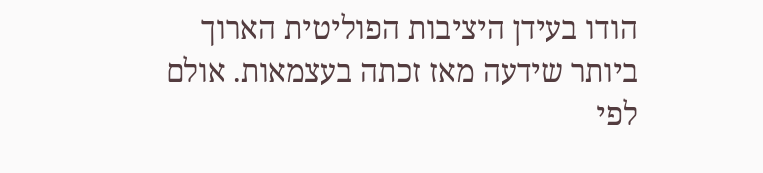הודו בעידן היציבות הפוליטית הארוך ביותר שידעה מאז זכתה בעצמאות. אולם לפי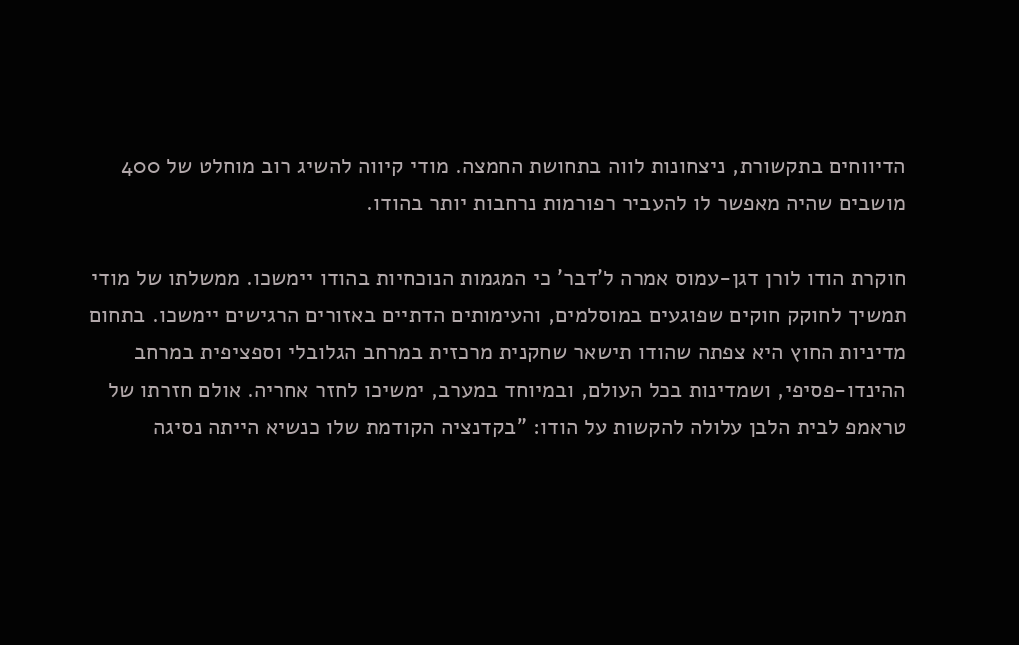הדיווחים בתקשורת, ניצחונות לווה בתחושת החמצה. מודי קיווה להשיג רוב מוחלט של 400 מושבים שהיה מאפשר לו להעביר רפורמות נרחבות יותר בהודו.

חוקרת הודו לורן דגן-עמוס אמרה ל'דבר' כי המגמות הנוכחיות בהודו יימשכו. ממשלתו של מודי תמשיך לחוקק חוקים שפוגעים במוסלמים, והעימותים הדתיים באזורים הרגישים יימשכו. בתחום מדיניות החוץ היא צפתה שהודו תישאר שחקנית מרכזית במרחב הגלובלי וספציפית במרחב ההינדו-פסיפי, ושמדינות בכל העולם, ובמיוחד במערב, ימשיכו לחזר אחריה. אולם חזרתו של טראמפ לבית הלבן עלולה להקשות על הודו: "בקדנציה הקודמת שלו כנשיא הייתה נסיגה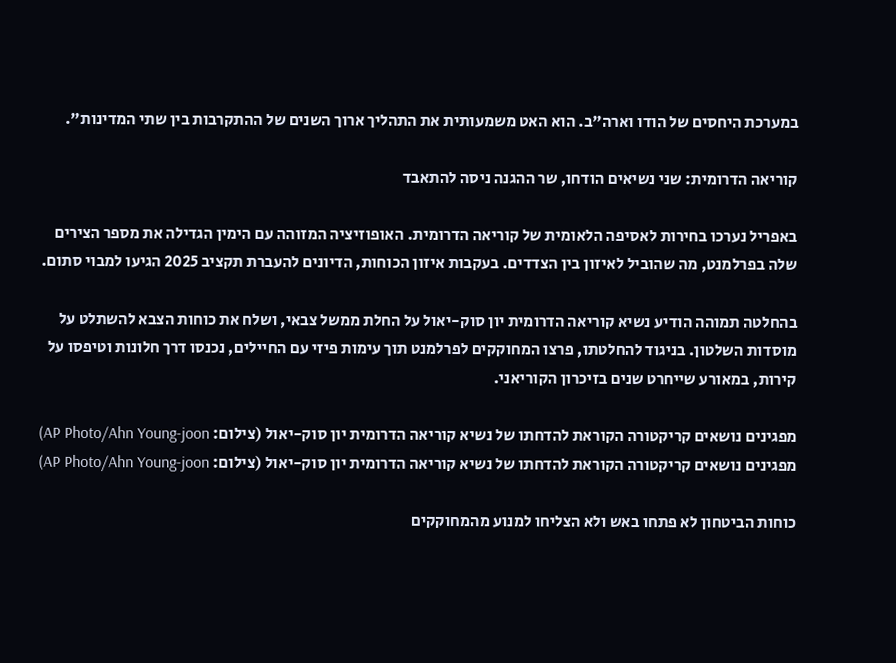במערכת היחסים של הודו וארה"ב. הוא האט משמעותית את התהליך ארוך השנים של ההתקרבות בין שתי המדינות".

קוריאה הדרומית: שני נשיאים הודחו, שר ההגנה ניסה להתאבד

באפריל נערכו בחירות לאסיפה הלאומית של קוריאה הדרומית. האופוזיציה המזוהה עם הימין הגדילה את מספר הצירים שלה בפרלמנט, מה שהוביל לאיזון בין הצדדים. בעקבות איזון הכוחות, הדיונים להעברת תקציב 2025 הגיעו למבוי סתום.

בהחלטה תמוהה הודיע נשיא קוריאה הדרומית יון סוק-יאול על החלת ממשל צבאי, ושלח את כוחות הצבא להשתלט על מוסדות השלטון. בניגוד להחלטתו, פרצו המחוקקים לפרלמנט תוך עימות פיזי עם החיילים, נכנסו דרך חלונות וטיפסו על קירות, במאורע שייחרט שנים בזיכרון הקוריאני.

מפגינים נושאים קריקטורה הקוראת להדחתו של נשיא קוריאה הדרומית יון סוק-יאול (צילום: AP Photo/Ahn Young-joon)
מפגינים נושאים קריקטורה הקוראת להדחתו של נשיא קוריאה הדרומית יון סוק-יאול (צילום: AP Photo/Ahn Young-joon)

כוחות הביטחון לא פתחו באש ולא הצליחו למנוע מהמחוקקים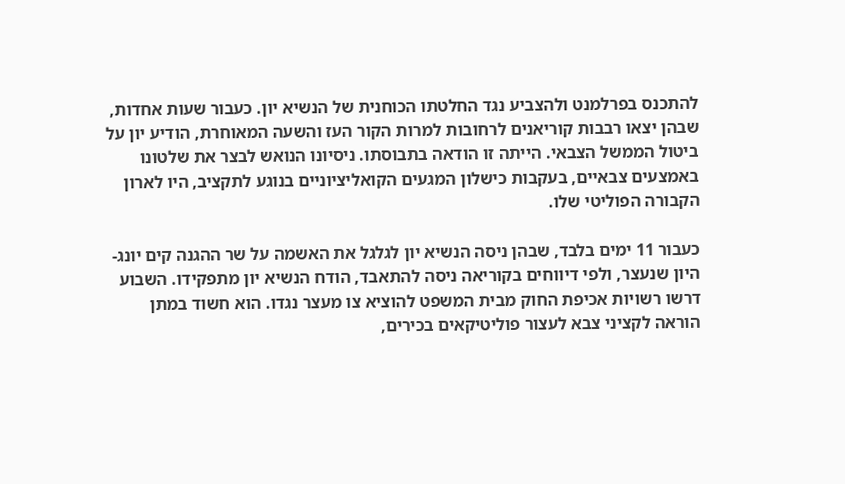להתכנס בפרלמנט ולהצביע נגד החלטתו הכוחנית של הנשיא יון. כעבור שעות אחדות, שבהן יצאו רבבות קוריאנים לרחובות למרות הקור העז והשעה המאוחרת, הודיע יון על ביטול הממשל הצבאי. הייתה זו הודאה בתבוסתו. ניסיונו הנואש לבצר את שלטונו באמצעים צבאיים, בעקבות כישלון המגעים הקואליציוניים בנוגע לתקציב, היו לארון הקבורה הפוליטי שלו.

כעבור 11 ימים בלבד, שבהן ניסה הנשיא יון לגלגל את האשמה על שר ההגנה קים יונג-היון שנעצר, ולפי דיווחים בקוריאה ניסה להתאבד, הודח הנשיא יון מתפקידו. השבוע דרשו רשויות אכיפת החוק מבית המשפט להוציא צו מעצר נגדו. הוא חשוד במתן הוראה לקציני צבא לעצור פוליטיקאים בכירים,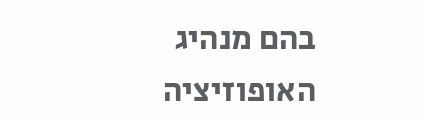בהם מנהיג האופוזיציה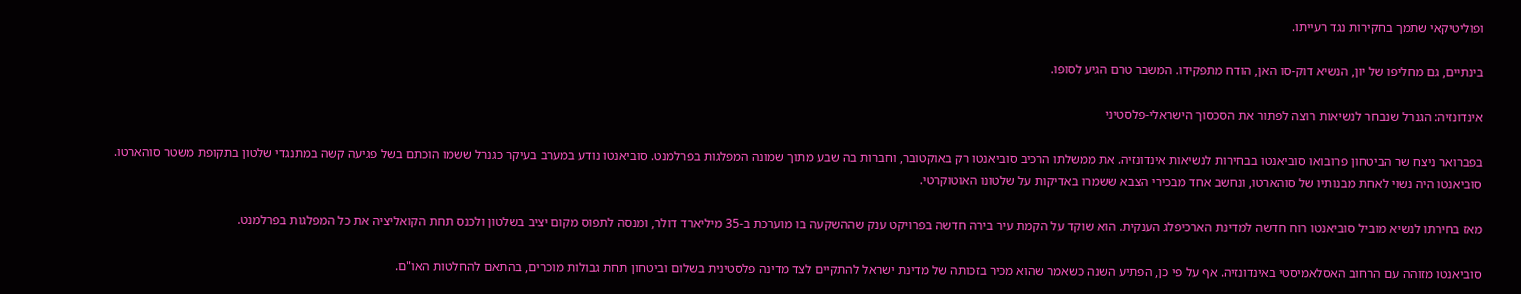ופוליטיקאי שתמך בחקירות נגד רעייתו.

בינתיים, גם מחליפו של יון, הנשיא דוק-סו האן, הודח מתפקידו. המשבר טרם הגיע לסופו.

אינדונזיה: הגנרל שנבחר לנשיאות רוצה לפתור את הסכסוך הישראלי-פלסטיני

בפברואר ניצח שר הביטחון פרובואו סוביאנטו בבחירות לנשיאות אינדונזיה. את ממשלתו הרכיב סוביאנטו רק באוקטובר, וחברות בה שבע מתוך שמונה המפלגות בפרלמנט. סוביאנטו נודע במערב בעיקר כגנרל ששמו הוכתם בשל פגיעה קשה במתנגדי שלטון בתקופת משטר סוהארטו. סוביאנטו היה נשוי לאחת מבנותיו של סוהארטו, ונחשב אחד מבכירי הצבא ששמרו באדיקות על שלטונו האוטוקרטי.

מאז בחירתו לנשיא מוביל סוביאנטו רוח חדשה למדינת הארכיפלג הענקית. הוא שוקד על הקמת עיר בירה חדשה בפרויקט ענק שההשקעה בו מוערכת ב-35 מיליארד דולר, ומנסה לתפוס מקום יציב בשלטון ולכנס תחת הקואליציה את כל המפלגות בפרלמנט.

סוביאנטו מזוהה עם הרחוב האסלאמיסטי באינדונזיה. אף על פי כן, הפתיע השנה כשאמר שהוא מכיר בזכותה של מדינת ישראל להתקיים לצד מדינה פלסטינית בשלום וביטחון תחת גבולות מוכרים, בהתאם להחלטות האו"ם.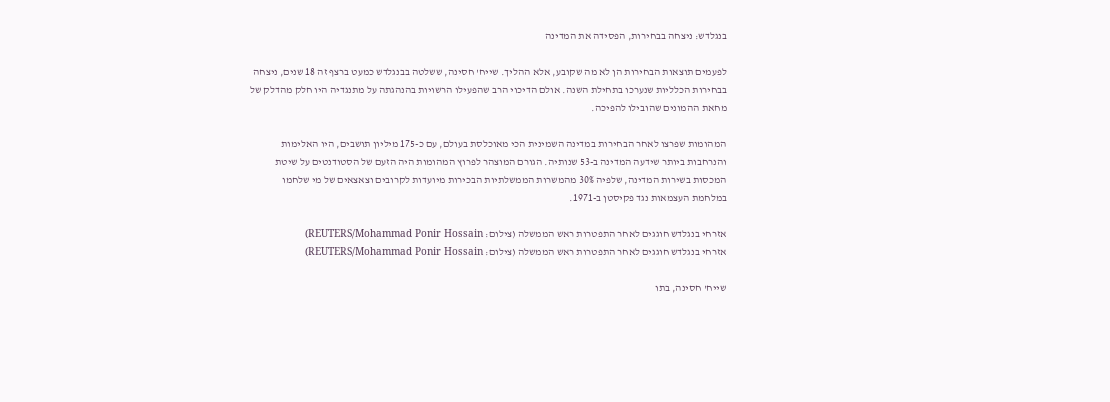בנגלדש: ניצחה בבחירות, הפסידה את המדינה

לפעמים תוצאות הבחירות הן לא מה שקובע, אלא ההליך. שייח' חסינה, ששלטה בבנגלדש כמעט ברצף זה 18 שנים, ניצחה בבחירות הכלליות שנערכו בתחילת השנה. אולם הדיכוי הרב שהפעילו הרשויות בהנהגתה על מתנגדיה היו חלק מהדלק של מחאת ההמונים שהובילו להפיכה.

המהומות שפרצו לאחר הבחירות במדינה השמינית הכי מאוכלסת בעולם, עם כ-175 מיליון תושבים, היו האלימות והנרחבות ביותר שידעה המדינה ב-53 שנותיה. הגורם המוצהר לפרוץ המהומות היה הזעם של הסטודנטים על שיטת המכסות בשירות המדינה, שלפיה 30% מהמשרות הממשלתיות הבכירות מיועדות לקרובים וצאצאים של מי שלחמו במלחמת העצמאות נגד פקיסטן ב-1971.

אזרחי בנגלדש חוגגים לאחר התפטרות ראש הממשלה (צילום: REUTERS/Mohammad Ponir Hossain)
אזרחי בנגלדש חוגגים לאחר התפטרות ראש הממשלה (צילום: REUTERS/Mohammad Ponir Hossain)

שייח' חסינה, בתו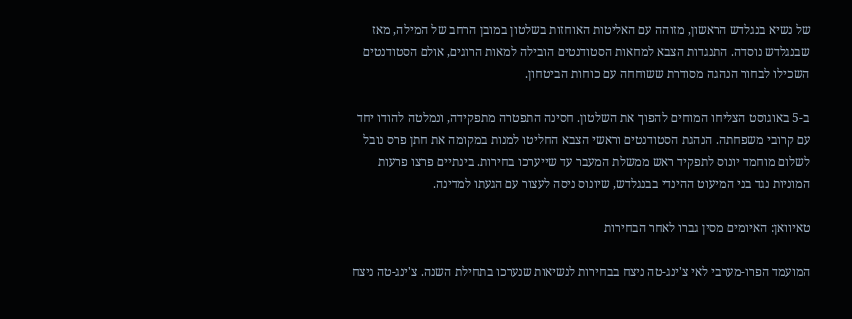של נשיא בנגלדש הראשון, מזוהה עם האליטות האוחזות בשלטון במובן הרחב של המילה, מאז שבנגלדש נוסדה. התנגדות הצבא למחאות הסטודנטים הובילה למאות הרוגים, אולם הסטודנטים השכילו לבחור הנהגה מסודרת ששוחחה עם כוחות הביטחון.

ב-5 באוגוסט הצליחו המוחים להפוך את השלטון. חסינה התפטרה מתפקידה, ונמלטה להודו יחד עם קרובי משפחתה. הנהגת הסטודנטים וראשי הצבא החליטו למנות במקומה את חתן פרס נובל לשלום מוחמד יונוס לתפקיד ראש ממשלת המעבר עד שייערכו בחירות. בינתיים פרצו פרעות המוניות נגד בני המיעוט ההינדי בבנגלדש, שיונוס ניסה לעצור עם הגעתו למדינה.

טאיוואן: האיומים מסין גברו לאחר הבחירות

המועמד הפרו-מערבי לאי צ'ינג-טה ניצח בבחירות לנשיאות שנערכו בתחילת השנה. צ'ינג-טה ניצח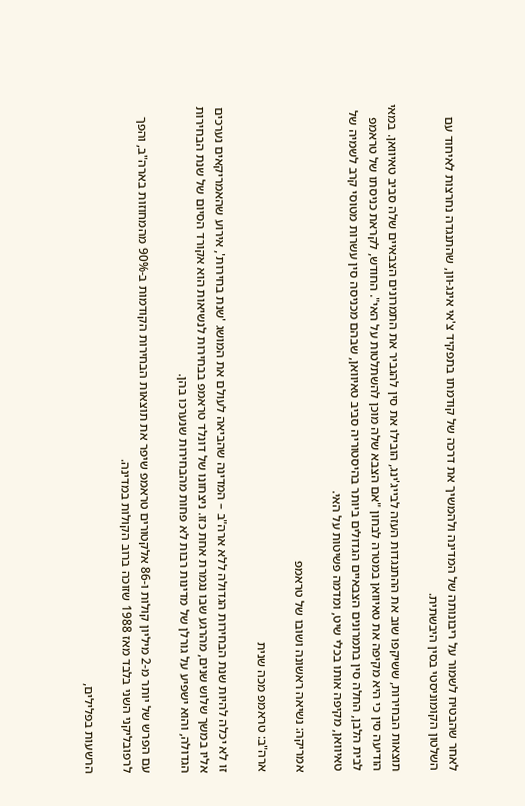לאחר שהבטיח לשמור על ריבונותה של המדינה ולהמשיך את דרכה של קודמתו בתפקיד צ'אי אינג-וון, שהתנגדה נחרצות לאיחוד עם השלטון הקומוניסטי בסין היבשתית.

תוצאות הבחירות, ששיקפו שוב את ההתנגדות העזה לבייג'ינג, הובילו את סין להגביר את התמרונים הצבאיים שלה סביב טאיוואן. במאי הודיעה סין כי היא מקיפה את טאיוואן במטרה לבחון "אם הצבא שלה מוכן להשתלטות על האי". החודש, לקראת כניסתו של טראמפ לבית הלבן, החלה סין בתמרונים הצבאיים הגדולים ביותר בהיסטוריה סביב טאיוואן, שבהם מכניסה סין עשרות מטוסי קרב לשמיה של טאיוואן, מקיפה אותו בכלי שיט, ומדמה פשיטות על האי.

אמריקה: נשיאה ראשונה ושובו של טראמפ

ארה"ב: טראמפ מכה שנית

זו לא יכלה להיות שנת הבחירות הגדולה ללא ארה"ב – המדינה שהביאה לעולם את המושג 'שנת בחירות', אירוע שהאמריקאים נערכים אליו במשך שלוש שנים, מהרגע שבו נגמרת אחת כזו. ניצחונו של דונלד טראמפ בבחירות לנשיאות הוא אקורד הסיום של שנת הבחירות הגדולה, והוא ישפיע על גורלן של מדינות רבות לא פחות מהבחירות שנערכו בהן.

עם הפרש של יותר מ-2 מיליון קולות ו-86 אלקטורים טראמפ שיפר את תוצאות הבחירות הקודמות ב-90% מהמחוזות בארה"ב, והפך לרפובליקני השני בלבד מאז 1988 שזוכה ברוב הקולות במדינה.

הרשעות בפלילים,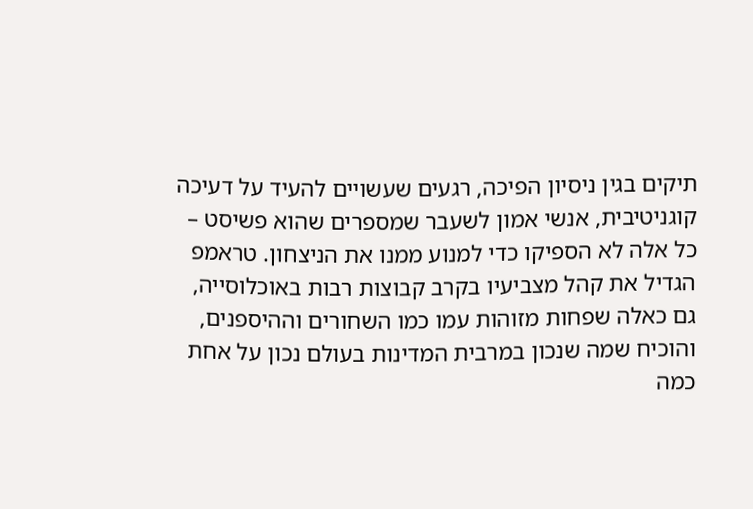תיקים בגין ניסיון הפיכה, רגעים שעשויים להעיד על דעיכה קוגניטיבית, אנשי אמון לשעבר שמספרים שהוא פשיסט – כל אלה לא הספיקו כדי למנוע ממנו את הניצחון. טראמפ הגדיל את קהל מצביעיו בקרב קבוצות רבות באוכלוסייה, גם כאלה שפחות מזוהות עמו כמו השחורים וההיספנים, והוכיח שמה שנכון במרבית המדינות בעולם נכון על אחת כמה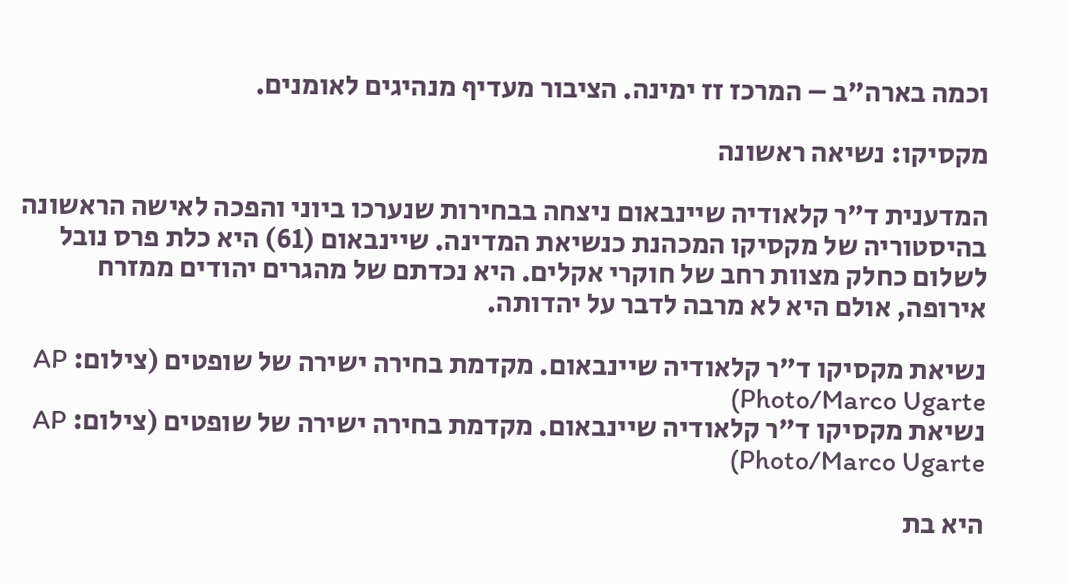וכמה בארה"ב – המרכז זז ימינה. הציבור מעדיף מנהיגים לאומנים.

מקסיקו: נשיאה ראשונה

המדענית ד"ר קלאודיה שיינבאום ניצחה בבחירות שנערכו ביוני והפכה לאישה הראשונה בהיסטוריה של מקסיקו המכהנת כנשיאת המדינה. שיינבאום (61) היא כלת פרס נובל לשלום כחלק מצוות רחב של חוקרי אקלים. היא נכדתם של מהגרים יהודים ממזרח אירופה, אולם היא לא מרבה לדבר על יהדותה.

נשיאת מקסיקו ד"ר קלאודיה שיינבאום. מקדמת בחירה ישירה של שופטים (צילום: AP Photo/Marco Ugarte)
נשיאת מקסיקו ד"ר קלאודיה שיינבאום. מקדמת בחירה ישירה של שופטים (צילום: AP Photo/Marco Ugarte)

היא בת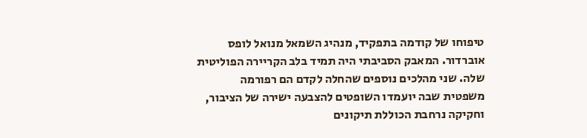טיפוחו של קודמה בתפקיד, מנהיג השמאל מנואל לופס אוברדור. המאבק הסביבתי היה תמיד בלב הקריירה הפוליטית שלה. שני מהלכים נוספים שהחלה לקדם הם רפורמה משפטית שבה יועמדו השופטים להצבעה ישירה של הציבור, וחקיקה נרחבת הכוללת תיקונים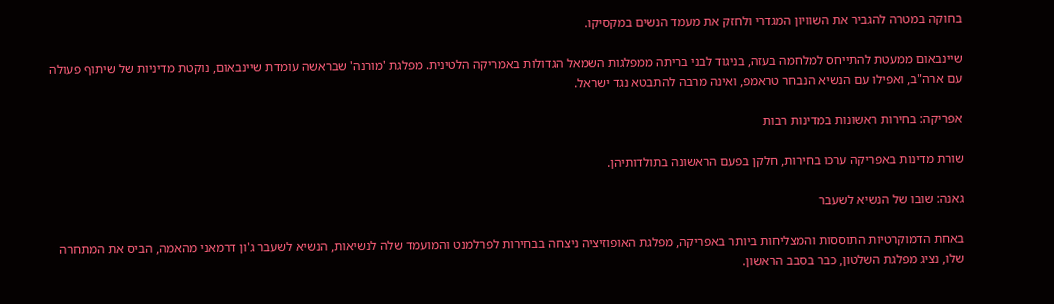בחוקה במטרה להגביר את השוויון המגדרי ולחזק את מעמד הנשים במקסיקו.

שיינבאום ממעטת להתייחס למלחמה בעזה, בניגוד לבני בריתה ממפלגות השמאל הגדולות באמריקה הלטינית. מפלגת 'מורנה' שבראשה עומדת שיינבאום, נוקטת מדיניות של שיתוף פעולה עם ארה"ב, ואפילו עם הנשיא הנבחר טראמפ, ואינה מרבה להתבטא נגד ישראל.

אפריקה: בחירות ראשונות במדינות רבות

שורת מדינות באפריקה ערכו בחירות, חלקן בפעם הראשונה בתולדותיהן.

גאנה: שובו של הנשיא לשעבר

באחת הדמוקרטיות התוססות והמצליחות ביותר באפריקה, מפלגת האופוזיציה ניצחה בבחירות לפרלמנט והמועמד שלה לנשיאות, הנשיא לשעבר ג'ון דרמאני מהאמה, הביס את המתחרה שלו, נציג מפלגת השלטון, כבר בסבב הראשון.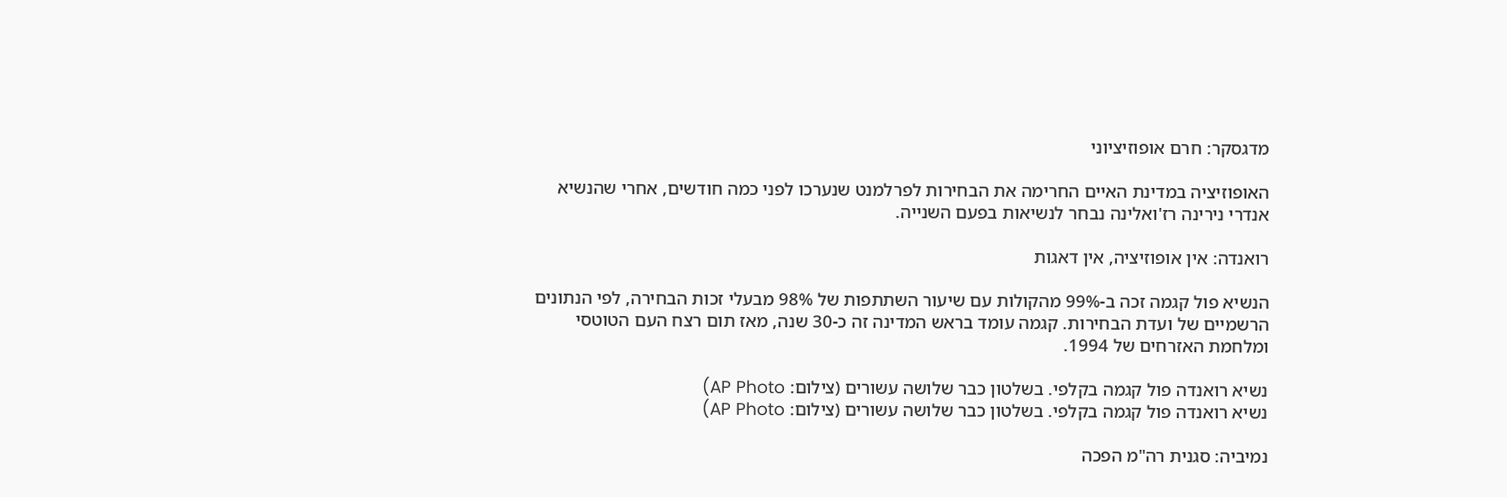מדגסקר: חרם אופוזיציוני

האופוזיציה במדינת האיים החרימה את הבחירות לפרלמנט שנערכו לפני כמה חודשים, אחרי שהנשיא אנדרי נירינה רז'ואלינה נבחר לנשיאות בפעם השנייה.

רואנדה: אין אופוזיציה, אין דאגות

הנשיא פול קגמה זכה ב-99% מהקולות עם שיעור השתתפות של 98% מבעלי זכות הבחירה, לפי הנתונים הרשמיים של ועדת הבחירות. קגמה עומד בראש המדינה זה כ-30 שנה, מאז תום רצח העם הטוטסי ומלחמת האזרחים של 1994.

נשיא רואנדה פול קגמה בקלפי. בשלטון כבר שלושה עשורים (צילום: AP Photo)
נשיא רואנדה פול קגמה בקלפי. בשלטון כבר שלושה עשורים (צילום: AP Photo)

נמיביה: סגנית רה"מ הפכה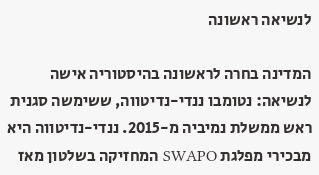לנשיאה ראשונה

המדינה בחרה לראשונה בהיסטוריה אישה לנשיאה: נטומבו ננדי-נדיטווה, ששימשה סגנית ראש ממשלת נמיביה מ-2015. ננדי-נדיטווה היא מבכירי מפלגת SWAPO המחזיקה בשלטון מאז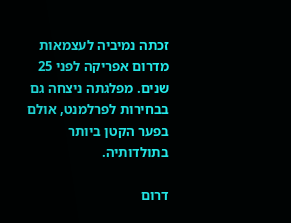זכתה נמיביה לעצמאות מדרום אפריקה לפני 25 שנים. מפלגתה ניצחה גם בבחירות לפרלמנט, אולם בפער הקטן ביותר בתולדותיה.

דרום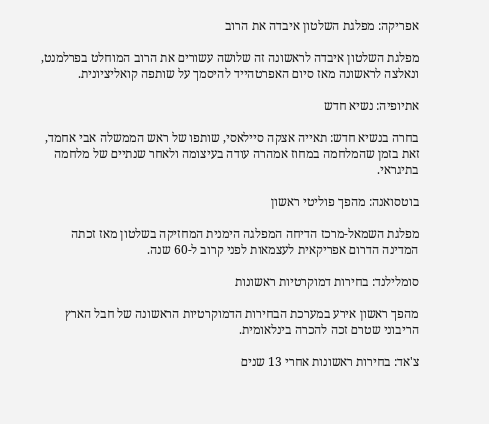אפריקה: מפלגת השלטון איבדה את הרוב

מפלגת השלטון איבדה לראשונה זה שלושה עשורים את הרוב המוחלט בפרלמנט, ונאלצה לראשונה מאז סיום האפרטהייד להיסמך על שותפה קואליציונית.

אתיופיה: נשיא חדש

בחרה בנשיא חדש: תאייה אצקה סיילאסי, שותפו של ראש הממשלה אבי אחמד, זאת בזמן שהמלחמה במחוז אמהרה עודה בעיצומה ולאחר שנתיים של מלחמה בתיגראי.

בוטסואנה: מהפך פוליטי ראשון

מפלגת השמאל-מרכז הדיחה המפלגה הימנית המחזיקה בשלטון מאז זכתה המדינה הדרום אפריקאית לעצמאות לפני קרוב ל-60 שנה.

סומלילנד: בחירות דמוקרטיות ראשונות

מהפך ראשון אירע במערכת הבחירות הדמוקרטיות הראשונה של חבל הארץ הריבוני שטרם זכה להכרה בינלאומית.

צ'אד: בחירות ראשונות אחרי 13 שנים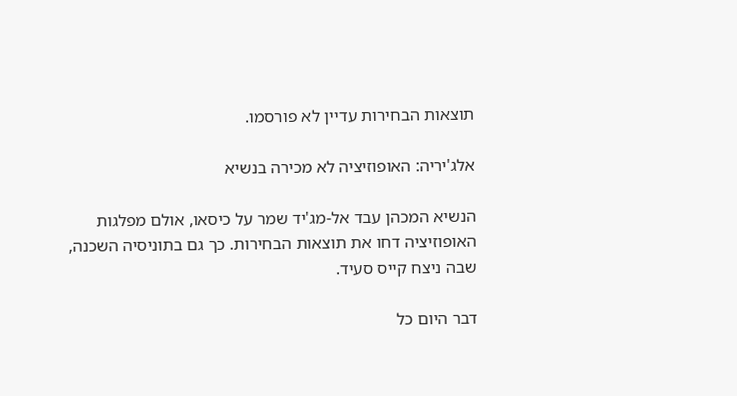תוצאות הבחירות עדיין לא פורסמו.

אלג'יריה: האופוזיציה לא מכירה בנשיא

הנשיא המכהן עבד אל-מג'יד שמר על כיסאו, אולם מפלגות האופוזיציה דחו את תוצאות הבחירות. כך גם בתוניסיה השכנה, שבה ניצח קייס סעיד.

דבר היום כל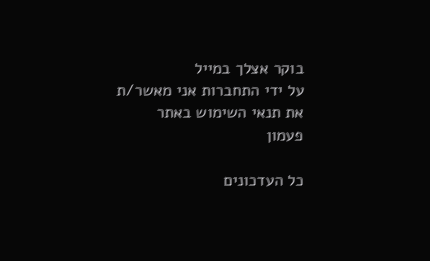בוקר אצלך במייל
על ידי התחברות אני מאשר/ת את תנאי השימוש באתר
פעמון

כל העדכונים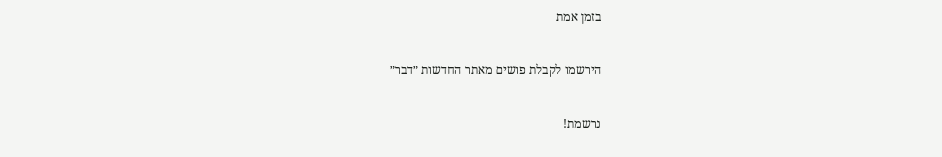בזמן אמת

הירשמו לקבלת פושים מאתר החדשות ״דבר״

נרשמת!